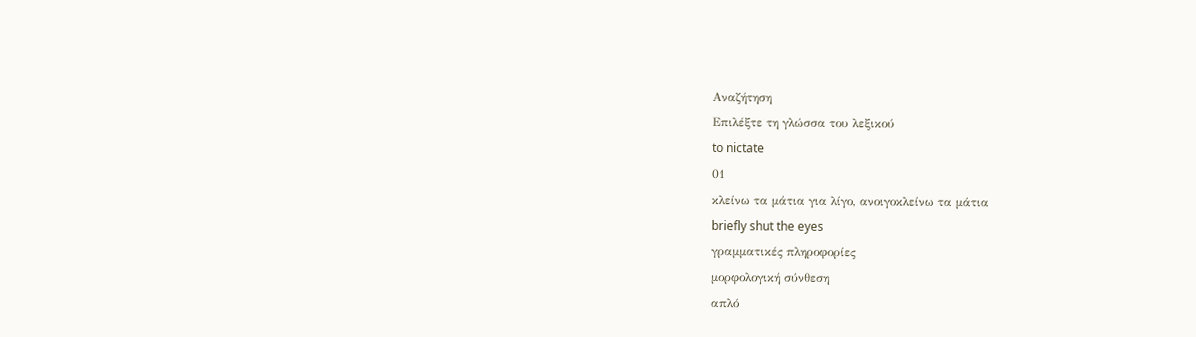Αναζήτηση
Επιλέξτε τη γλώσσα του λεξικού
to nictate
01
κλείνω τα μάτια για λίγο, ανοιγοκλείνω τα μάτια
briefly shut the eyes
γραμματικές πληροφορίες
μορφολογική σύνθεση
απλό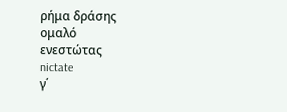ρήμα δράσης
ομαλό
ενεστώτας
nictate
γ΄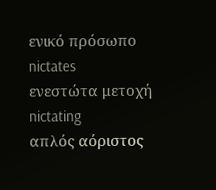ενικό πρόσωπο
nictates
ενεστώτα μετοχή
nictating
απλός αόριστος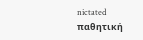nictated
παθητική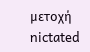μετοχή
nictated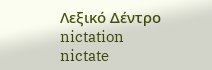Λεξικό Δέντρο
nictation
nictate